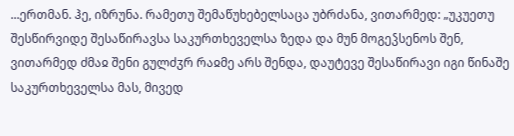...ერთმან. ჰე, იზრუნა. რამეთუ შემაწუხებელსაცა უბრძანა, ვითარმედ: „უკუეთუ შესწირვიდე შესაწირავსა საკურთხეველსა ზედა და მუნ მოგეჴსენოს შენ, ვითარმედ ძმაჲ შენი გულძჳრ რაჲმე არს შენდა, დაუტევე შესაწირავი იგი წინაშე საკურთხეველსა მას, მივედ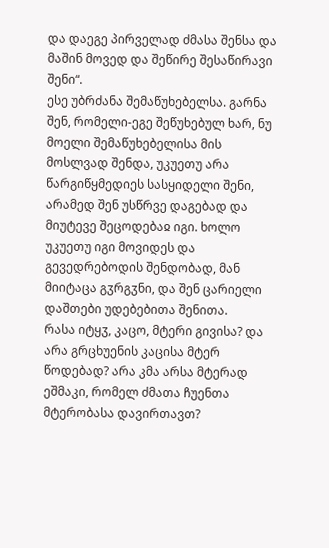და დაეგე პირველად ძმასა შენსა და მაშინ მოვედ და შეწირე შესაწირავი შენი“.
ესე უბრძანა შემაწუხებელსა. გარნა შენ, რომელი-ეგე შეწუხებულ ხარ, ნუ მოელი შემაწუხებელისა მის მოსლვად შენდა, უკუეთუ არა წარგიწყმედიეს სასყიდელი შენი, არამედ შენ უსწრვე დაგებად და მიუტევე შეცოდებაჲ იგი. ხოლო უკუეთუ იგი მოვიდეს და გევედრებოდის შენდობად, მან მიიტაცა გჳრგჳნი, და შენ ცარიელი დაშთები უდებებითა შენითა.
რასა იტყჳ, კაცო, მტერი გივისა? და არა გრცხუენის კაცისა მტერ წოდებად? არა კმა არსა მტერად ეშმაკი, რომელ ძმათა ჩუენთა მტერობასა დავირთავთ?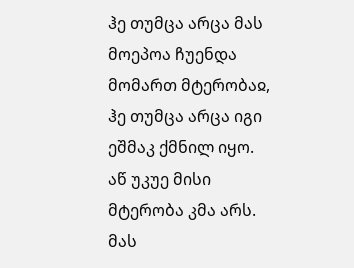ჰე თუმცა არცა მას მოეპოა ჩუენდა მომართ მტერობაჲ, ჰე თუმცა არცა იგი ეშმაკ ქმნილ იყო. აწ უკუე მისი მტერობა კმა არს. მას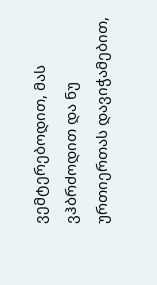ვემტერებოდით, მას ვჰბრძოდით და ნუ ურთიერთას დავიჭამებით,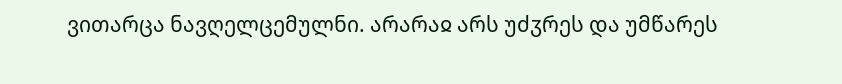ვითარცა ნავღელცემულნი. არარაჲ არს უძჳრეს და უმწარეს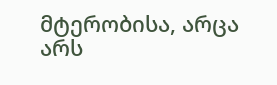მტერობისა, არცა არს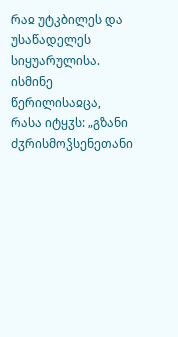რაჲ უტკბილეს და უსაწადელეს სიყუარულისა.
ისმინე წერილისაჲცა, რასა იტყჳს: „გზანი ძჳრისმოჴსენეთანი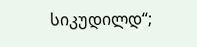სიკუდილდ“;